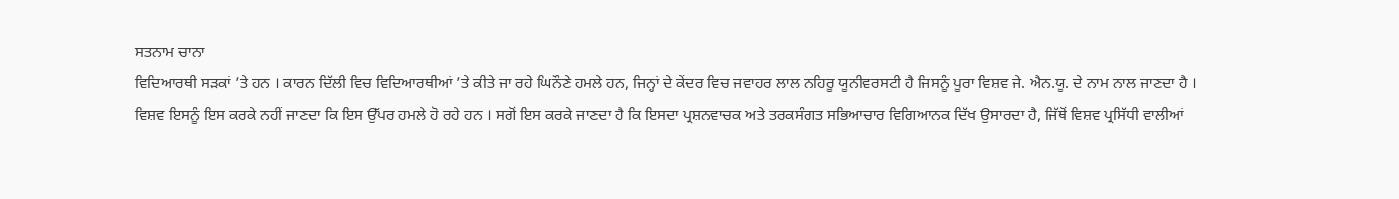ਸਤਨਾਮ ਚਾਨਾ
ਵਿਦਿਆਰਥੀ ਸੜਕਾਂ ’ਤੇ ਹਨ । ਕਾਰਨ ਦਿੱਲੀ ਵਿਚ ਵਿਦਿਆਰਥੀਆਂ ’ਤੇ ਕੀਤੇ ਜਾ ਰਹੇ ਘਿਨੌਣੇ ਹਮਲੇ ਹਨ, ਜਿਨ੍ਹਾਂ ਦੇ ਕੇਂਦਰ ਵਿਚ ਜਵਾਹਰ ਲਾਲ ਨਹਿਰੂ ਯੂਨੀਵਰਸਟੀ ਹੈ ਜਿਸਨੂੰ ਪੂਰਾ ਵਿਸ਼ਵ ਜੇ. ਐਨ.ਯੂ. ਦੇ ਨਾਮ ਨਾਲ ਜਾਣਦਾ ਹੈ । ਵਿਸ਼ਵ ਇਸਨੂੰ ਇਸ ਕਰਕੇ ਨਹੀਂ ਜਾਣਦਾ ਕਿ ਇਸ ਉੱਪਰ ਹਮਲੇ ਹੋ ਰਹੇ ਹਨ । ਸਗੋਂ ਇਸ ਕਰਕੇ ਜਾਣਦਾ ਹੈ ਕਿ ਇਸਦਾ ਪ੍ਰਸ਼ਨਵਾਚਕ ਅਤੇ ਤਰਕਸੰਗਤ ਸਭਿਆਚਾਰ ਵਿਗਿਆਨਕ ਦਿੱਖ ਉਸਾਰਦਾ ਹੈ, ਜਿੱਥੋਂ ਵਿਸ਼ਵ ਪ੍ਰਸਿੱਧੀ ਵਾਲੀਆਂ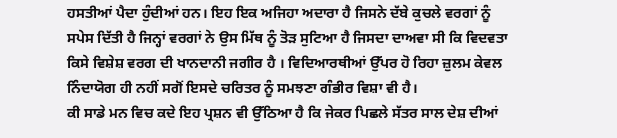ਹਸਤੀਆਂ ਪੈਦਾ ਹੁੰਦੀਆਂ ਹਨ। ਇਹ ਇਕ ਅਜਿਹਾ ਅਦਾਰਾ ਹੈ ਜਿਸਨੇ ਦੱਬੇ ਕੁਚਲੇ ਵਰਗਾਂ ਨੂੰ ਸਪੇਸ ਦਿੱਤੀ ਹੈ ਜਿਨ੍ਹਾਂ ਵਰਗਾਂ ਨੇ ਉਸ ਮਿੱਥ ਨੂੰ ਤੋੜ ਸੁਟਿਆ ਹੈ ਜਿਸਦਾ ਦਾਅਵਾ ਸੀ ਕਿ ਵਿਦਵਤਾ ਕਿਸੇ ਵਿਸ਼ੇਸ਼ ਵਰਗ ਦੀ ਖਾਨਦਾਨੀ ਜਗੀਰ ਹੈ । ਵਿਦਿਆਰਥੀਆਂ ਉੱਪਰ ਹੋ ਰਿਹਾ ਜ਼ੁਲਮ ਕੇਵਲ ਨਿੰਦਾਯੋਗ ਹੀ ਨਹੀਂ ਸਗੋਂ ਇਸਦੇ ਚਰਿਤਰ ਨੂੰ ਸਮਝਣਾ ਗੰਭੀਰ ਵਿਸ਼ਾ ਵੀ ਹੈ।
ਕੀ ਸਾਡੇ ਮਨ ਵਿਚ ਕਦੇ ਇਹ ਪ੍ਰਸ਼ਨ ਵੀ ਉੱਠਿਆ ਹੈ ਕਿ ਜੇਕਰ ਪਿਛਲੇ ਸੱਤਰ ਸਾਲ ਦੇਸ਼ ਦੀਆਂ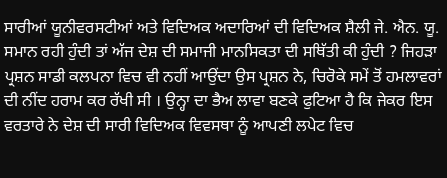ਸਾਰੀਆਂ ਯੂਨੀਵਰਸਟੀਆਂ ਅਤੇ ਵਿਦਿਅਕ ਅਦਾਰਿਆਂ ਦੀ ਵਿਦਿਅਕ ਸ਼ੈਲੀ ਜੇ. ਐਨ. ਯੂ. ਸਮਾਨ ਰਹੀ ਹੁੰਦੀ ਤਾਂ ਅੱਜ ਦੇਸ਼ ਦੀ ਸਮਾਜੀ ਮਾਨਸਿਕਤਾ ਦੀ ਸਥਿੱਤੀ ਕੀ ਹੁੰਦੀ ? ਜਿਹੜਾ ਪ੍ਰਸ਼ਨ ਸਾਡੀ ਕਲਪਨਾ ਵਿਚ ਵੀ ਨਹੀਂ ਆਉਂਦਾ ਉਸ ਪ੍ਰਸ਼ਨ ਨੇ, ਚਿਰੋਕੇ ਸਮੇਂ ਤੋਂ ਹਮਲਾਵਰਾਂ ਦੀ ਨੀਂਦ ਹਰਾਮ ਕਰ ਰੱਖੀ ਸੀ । ਉਨ੍ਹਾ ਦਾ ਭੈਅ ਲਾਵਾ ਬਣਕੇ ਫੁਟਿਆ ਹੈ ਕਿ ਜੇਕਰ ਇਸ ਵਰਤਾਰੇ ਨੇ ਦੇਸ਼ ਦੀ ਸਾਰੀ ਵਿਦਿਅਕ ਵਿਵਸਥਾ ਨੂੰ ਆਪਣੀ ਲਪੇਟ ਵਿਚ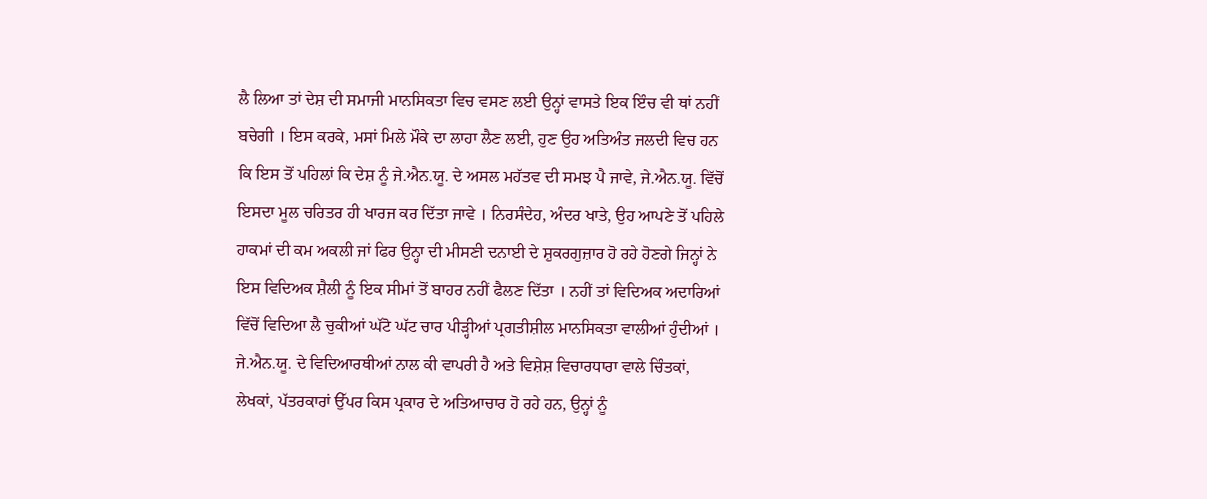ਲੈ ਲਿਆ ਤਾਂ ਦੇਸ਼ ਦੀ ਸਮਾਜੀ ਮਾਨਸਿਕਤਾ ਵਿਚ ਵਸਣ ਲਈ ਉਨ੍ਹਾਂ ਵਾਸਤੇ ਇਕ ਇੰਚ ਵੀ ਥਾਂ ਨਹੀਂ ਬਚੇਗੀ । ਇਸ ਕਰਕੇ, ਮਸਾਂ ਮਿਲੇ ਮੌਕੇ ਦਾ ਲਾਹਾ ਲੈਣ ਲਈ, ਹੁਣ ਉਹ ਅਤਿਅੰਤ ਜਲਦੀ ਵਿਚ ਹਨ ਕਿ ਇਸ ਤੋਂ ਪਹਿਲਾਂ ਕਿ ਦੇਸ਼ ਨੂੰ ਜੇ.ਐਨ.ਯੂ. ਦੇ ਅਸਲ ਮਹੱਤਵ ਦੀ ਸਮਝ ਪੈ ਜਾਵੇ, ਜੇ.ਐਨ.ਯੂ. ਵਿੱਚੋਂ ਇਸਦਾ ਮੂਲ ਚਰਿਤਰ ਹੀ ਖਾਰਜ ਕਰ ਦਿੱਤਾ ਜਾਵੇ । ਨਿਰਸੰਦੇਹ, ਅੰਦਰ ਖਾਤੇ, ਉਹ ਆਪਣੇ ਤੋਂ ਪਹਿਲੇ ਹਾਕਮਾਂ ਦੀ ਕਮ ਅਕਲੀ ਜਾਂ ਫਿਰ ਉਨ੍ਹਾ ਦੀ ਮੀਸਣੀ ਦਨਾਈ ਦੇ ਸ਼ੁਕਰਗੁਜ਼ਾਰ ਹੋ ਰਹੇ ਹੋਣਗੇ ਜਿਨ੍ਹਾਂ ਨੇ ਇਸ ਵਿਦਿਅਕ ਸ਼ੈਲੀ ਨੂੰ ਇਕ ਸੀਮਾਂ ਤੋਂ ਬਾਹਰ ਨਹੀਂ ਫੈਲਣ ਦਿੱਤਾ । ਨਹੀਂ ਤਾਂ ਵਿਦਿਅਕ ਅਦਾਰਿਆਂ ਵਿੱਚੋਂ ਵਿਦਿਆ ਲੈ ਚੁਕੀਆਂ ਘੱਟੋ ਘੱਟ ਚਾਰ ਪੀੜ੍ਹੀਆਂ ਪ੍ਰਗਤੀਸ਼ੀਲ ਮਾਨਸਿਕਤਾ ਵਾਲੀਆਂ ਹੁੰਦੀਆਂ ।
ਜੇ.ਐਨ.ਯੂ. ਦੇ ਵਿਦਿਆਰਥੀਆਂ ਨਾਲ ਕੀ ਵਾਪਰੀ ਹੈ ਅਤੇ ਵਿਸ਼ੇਸ਼ ਵਿਚਾਰਧਾਰਾ ਵਾਲੇ ਚਿੰਤਕਾਂ, ਲੇਖਕਾਂ, ਪੱਤਰਕਾਰਾਂ ਉੱਪਰ ਕਿਸ ਪ੍ਰਕਾਰ ਦੇ ਅਤਿਆਚਾਰ ਹੋ ਰਹੇ ਹਨ, ਉਨ੍ਹਾਂ ਨੂੰ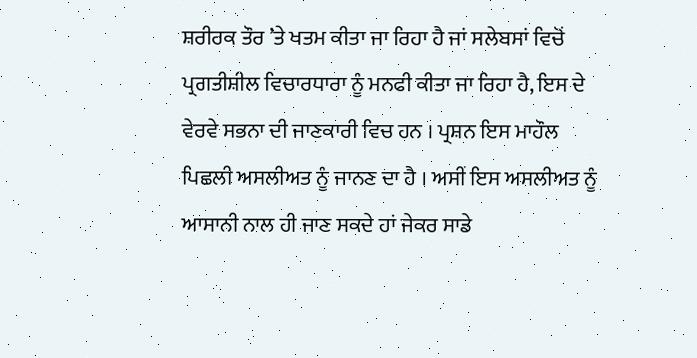ਸ਼ਰੀਰਕ ਤੌਰ ’ਤੇ ਖਤਮ ਕੀਤਾ ਜਾ ਰਿਹਾ ਹੈ ਜਾਂ ਸਲੇਬਸਾਂ ਵਿਚੋਂ ਪ੍ਰਗਤੀਸ਼ੀਲ ਵਿਚਾਰਧਾਰਾ ਨੂੰ ਮਨਫੀ ਕੀਤਾ ਜਾ ਰਿਹਾ ਹੈ, ਇਸ ਦੇ ਵੇਰਵੇ ਸਭਨਾ ਦੀ ਜਾਣਕਾਰੀ ਵਿਚ ਹਨ । ਪ੍ਰਸ਼ਨ ਇਸ ਮਾਹੌਲ ਪਿਛਲੀ ਅਸਲੀਅਤ ਨੂੰ ਜਾਨਣ ਦਾ ਹੈ । ਅਸੀਂ ਇਸ ਅਸਲੀਅਤ ਨੂੰ ਆਸਾਨੀ ਨਾਲ ਹੀ ਜਾਣ ਸਕਦੇ ਹਾਂ ਜੇਕਰ ਸਾਡੇ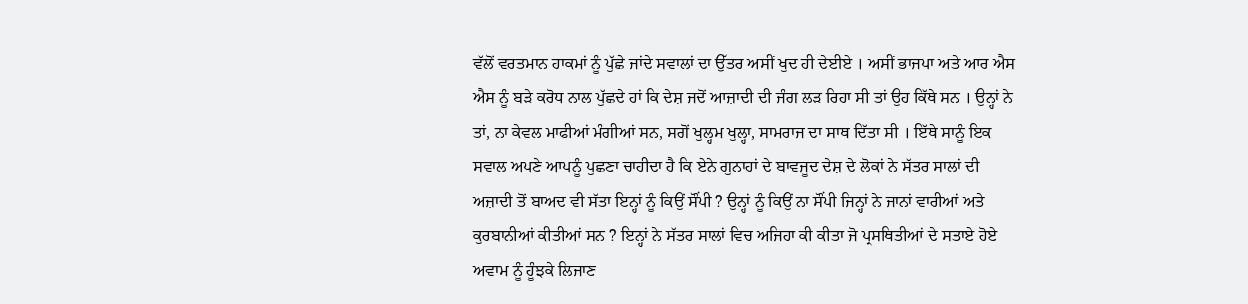ਵੱਲੋਂ ਵਰਤਮਾਨ ਹਾਕਮਾਂ ਨੂੰ ਪੁੱਛੇ ਜਾਂਦੇ ਸਵਾਲਾਂ ਦਾ ਉੱਤਰ ਅਸੀਂ ਖੁਦ ਹੀ ਦੇਈਏ । ਅਸੀਂ ਭਾਜਪਾ ਅਤੇ ਆਰ ਐਸ ਐਸ ਨੂੰ ਬੜੇ ਕਰੋਧ ਨਾਲ ਪੁੱਛਦੇ ਹਾਂ ਕਿ ਦੇਸ਼ ਜਦੋਂ ਆਜ਼ਾਦੀ ਦੀ ਜੰਗ ਲੜ ਰਿਹਾ ਸੀ ਤਾਂ ਉਹ ਕਿੱਥੇ ਸਨ । ਉਨ੍ਹਾਂ ਨੇ ਤਾਂ, ਨਾ ਕੇਵਲ ਮਾਫੀਆਂ ਮੰਗੀਆਂ ਸਨ, ਸਗੋਂ ਖੁਲ੍ਹਮ ਖੁਲ੍ਹਾ, ਸਾਮਰਾਜ ਦਾ ਸਾਥ ਦਿੱਤਾ ਸੀ । ਇੱਥੇ ਸਾਨੂੰ ਇਕ ਸਵਾਲ ਅਪਣੇ ਆਪਨੂੰ ਪੁਛਣਾ ਚਾਹੀਦਾ ਹੈ ਕਿ ਏਨੇ ਗੁਨਾਹਾਂ ਦੇ ਬਾਵਜੂਦ ਦੇਸ਼ ਦੇ ਲੋਕਾਂ ਨੇ ਸੱਤਰ ਸਾਲਾਂ ਦੀ ਅਜ਼ਾਦੀ ਤੋਂ ਬਾਅਦ ਵੀ ਸੱਤਾ ਇਨ੍ਹਾਂ ਨੂੰ ਕਿਉਂ ਸੌਂਪੀ ? ਉਨ੍ਹਾਂ ਨੂੰ ਕਿਉਂ ਨਾ ਸੌਂਪੀ ਜਿਨ੍ਹਾਂ ਨੇ ਜਾਨਾਂ ਵਾਰੀਆਂ ਅਤੇ ਕੁਰਬਾਨੀਆਂ ਕੀਤੀਆਂ ਸਨ ? ਇਨ੍ਹਾਂ ਨੇ ਸੱਤਰ ਸਾਲਾਂ ਵਿਚ ਅਜਿਹਾ ਕੀ ਕੀਤਾ ਜੋ ਪ੍ਰਸਥਿਤੀਆਂ ਦੇ ਸਤਾਏ ਹੋਏ ਅਵਾਮ ਨੂੰ ਹੂੰਝਕੇ ਲਿਜਾਣ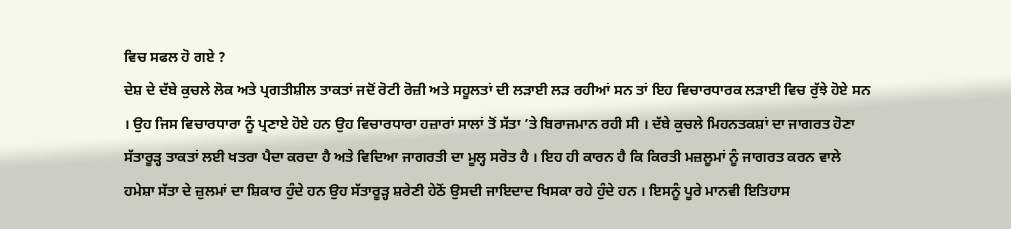ਵਿਚ ਸਫਲ ਹੋ ਗਏ ?
ਦੇਸ਼ ਦੇ ਦੱਬੇ ਕੁਚਲੇ ਲੋਕ ਅਤੇ ਪ੍ਰਗਤੀਸ਼ੀਲ ਤਾਕਤਾਂ ਜਦੋਂ ਰੋਟੀ ਰੋਜ਼ੀ ਅਤੇ ਸਹੂਲਤਾਂ ਦੀ ਲੜਾਈ ਲੜ ਰਹੀਆਂ ਸਨ ਤਾਂ ਇਹ ਵਿਚਾਰਧਾਰਕ ਲੜਾਈ ਵਿਚ ਰੁੱਝੇ ਹੋਏ ਸਨ । ਉਹ ਜਿਸ ਵਿਚਾਰਧਾਰਾ ਨੂੰ ਪ੍ਰਣਾਏ ਹੋਏ ਹਨ ਉਹ ਵਿਚਾਰਧਾਰਾ ਹਜ਼ਾਰਾਂ ਸਾਲਾਂ ਤੋਂ ਸੱਤਾ ’ਤੇ ਬਿਰਾਜਮਾਨ ਰਹੀ ਸੀ । ਦੱਬੇ ਕੁਚਲੇ ਮਿਹਨਤਕਸ਼ਾਂ ਦਾ ਜਾਗਰਤ ਹੋਣਾ ਸੱਤਾਰੂੜ੍ਹ ਤਾਕਤਾਂ ਲਈ ਖਤਰਾ ਪੈਦਾ ਕਰਦਾ ਹੈ ਅਤੇ ਵਿਦਿਆ ਜਾਗਰਤੀ ਦਾ ਮੂਲ੍ਹ ਸਰੋਤ ਹੈ । ਇਹ ਹੀ ਕਾਰਨ ਹੈ ਕਿ ਕਿਰਤੀ ਮਜ਼ਲੂਮਾਂ ਨੂੰ ਜਾਗਰਤ ਕਰਨ ਵਾਲੇ ਹਮੇਸ਼ਾ ਸੱਤਾ ਦੇ ਜ਼ੁਲਮਾਂ ਦਾ ਸ਼ਿਕਾਰ ਹੁੰਦੇ ਹਨ ਉਹ ਸੱਤਾਰੂੜ੍ਹ ਸ਼ਰੇਣੀ ਹੇਠੋਂ ਉਸਦੀ ਜਾਇਦਾਦ ਖਿਸਕਾ ਰਹੇ ਹੁੰਦੇ ਹਨ । ਇਸਨੂੰ ਪੂਰੇ ਮਾਨਵੀ ਇਤਿਹਾਸ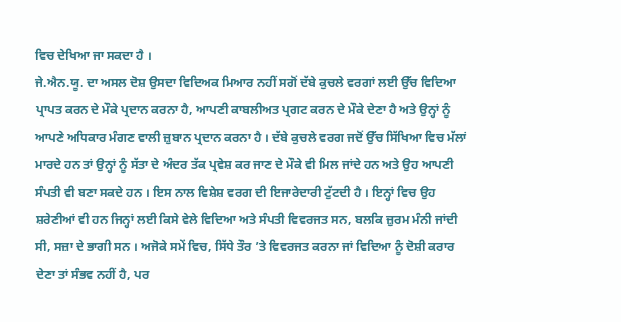ਵਿਚ ਦੇਖਿਆ ਜਾ ਸਕਦਾ ਹੈ ।
ਜੇ.ਐਨ.ਯੂ. ਦਾ ਅਸਲ ਦੋਸ਼ ਉਸਦਾ ਵਿਦਿਅਕ ਮਿਆਰ ਨਹੀਂ ਸਗੋਂ ਦੱਬੇ ਕੁਚਲੇ ਵਰਗਾਂ ਲਈ ਉੱਚ ਵਿਦਿਆ ਪ੍ਰਾਪਤ ਕਰਨ ਦੇ ਮੌਕੇ ਪ੍ਰਦਾਨ ਕਰਨਾ ਹੈ, ਆਪਣੀ ਕਾਬਲੀਅਤ ਪ੍ਰਗਟ ਕਰਨ ਦੇ ਮੌਕੇ ਦੇਣਾ ਹੈ ਅਤੇ ਉਨ੍ਹਾਂ ਨੂੰ ਆਪਣੇ ਅਧਿਕਾਰ ਮੰਗਣ ਵਾਲੀ ਜ਼ੁਬਾਨ ਪ੍ਰਦਾਨ ਕਰਨਾ ਹੈ । ਦੱਬੇ ਕੁਚਲੇ ਵਰਗ ਜਦੋਂ ਉੱਚ ਸਿੱਖਿਆ ਵਿਚ ਮੱਲਾਂ ਮਾਰਦੇ ਹਨ ਤਾਂ ਉਨ੍ਹਾਂ ਨੂੰ ਸੱਤਾ ਦੇ ਅੰਦਰ ਤੱਕ ਪ੍ਰਵੇਸ਼ ਕਰ ਜਾਣ ਦੇ ਮੌਕੇ ਵੀ ਮਿਲ ਜਾਂਦੇ ਹਨ ਅਤੇ ਉਹ ਆਪਣੀ ਸੰਪਤੀ ਵੀ ਬਣਾ ਸਕਦੇ ਹਨ । ਇਸ ਨਾਲ ਵਿਸ਼ੇਸ਼ ਵਰਗ ਦੀ ਇਜਾਰੇਦਾਰੀ ਟੁੱਟਦੀ ਹੈ । ਇਨ੍ਹਾਂ ਵਿਚ ਉਹ ਸ਼ਰੇਣੀਆਂ ਵੀ ਹਨ ਜਿਨ੍ਹਾਂ ਲਈ ਕਿਸੇ ਵੇਲੇ ਵਿਦਿਆ ਅਤੇ ਸੰਪਤੀ ਵਿਵਰਜਤ ਸਨ, ਬਲਕਿ ਜ਼ੁਰਮ ਮੰਨੀ ਜਾਂਦੀ ਸੀ, ਸਜ਼ਾ ਦੇ ਭਾਗੀ ਸਨ । ਅਜੋਕੇ ਸਮੇਂ ਵਿਚ, ਸਿੱਧੇ ਤੌਰ ’ਤੇ ਵਿਵਰਜਤ ਕਰਨਾ ਜਾਂ ਵਿਦਿਆ ਨੂੰ ਦੋਸ਼ੀ ਕਰਾਰ ਦੇਣਾ ਤਾਂ ਸੰਭਵ ਨਹੀਂ ਹੈ, ਪਰ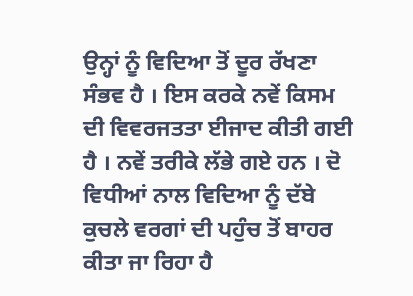ਉਨ੍ਹਾਂ ਨੂੰ ਵਿਦਿਆ ਤੋਂ ਦੂਰ ਰੱਖਣਾ ਸੰਭਵ ਹੈ । ਇਸ ਕਰਕੇ ਨਵੇਂ ਕਿਸਮ ਦੀ ਵਿਵਰਜਤਤਾ ਈਜਾਦ ਕੀਤੀ ਗਈ ਹੈ । ਨਵੇਂ ਤਰੀਕੇ ਲੱਭੇ ਗਏ ਹਨ । ਦੋ ਵਿਧੀਆਂ ਨਾਲ ਵਿਦਿਆ ਨੂੰ ਦੱਬੇ ਕੁਚਲੇ ਵਰਗਾਂ ਦੀ ਪਹੁੰਚ ਤੋਂ ਬਾਹਰ ਕੀਤਾ ਜਾ ਰਿਹਾ ਹੈ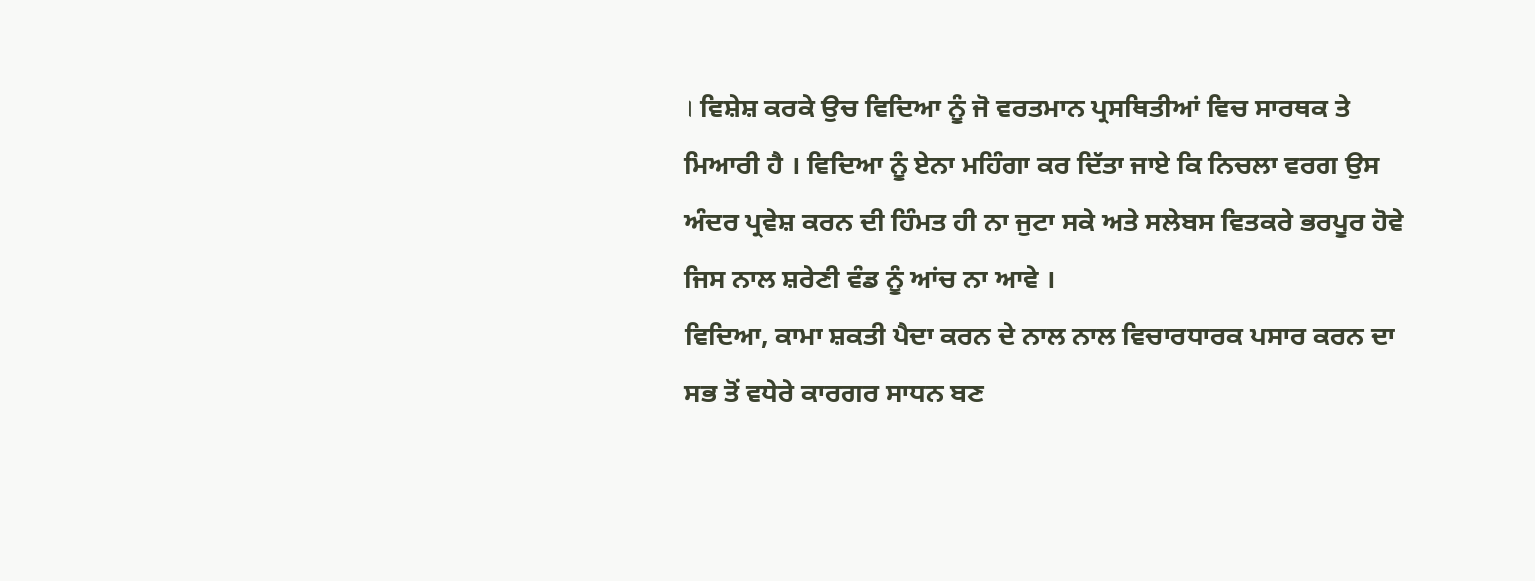। ਵਿਸ਼ੇਸ਼ ਕਰਕੇ ਉਚ ਵਿਦਿਆ ਨੂੰ ਜੋ ਵਰਤਮਾਨ ਪ੍ਰਸਥਿਤੀਆਂ ਵਿਚ ਸਾਰਥਕ ਤੇ ਮਿਆਰੀ ਹੈ । ਵਿਦਿਆ ਨੂੰ ਏਨਾ ਮਹਿੰਗਾ ਕਰ ਦਿੱਤਾ ਜਾਏ ਕਿ ਨਿਚਲਾ ਵਰਗ ਉਸ ਅੰਦਰ ਪ੍ਰਵੇਸ਼ ਕਰਨ ਦੀ ਹਿੰਮਤ ਹੀ ਨਾ ਜੁਟਾ ਸਕੇ ਅਤੇ ਸਲੇਬਸ ਵਿਤਕਰੇ ਭਰਪੂਰ ਹੋਵੇ ਜਿਸ ਨਾਲ ਸ਼ਰੇਣੀ ਵੰਡ ਨੂੰ ਆਂਚ ਨਾ ਆਵੇ ।
ਵਿਦਿਆ, ਕਾਮਾ ਸ਼ਕਤੀ ਪੈਦਾ ਕਰਨ ਦੇ ਨਾਲ ਨਾਲ ਵਿਚਾਰਧਾਰਕ ਪਸਾਰ ਕਰਨ ਦਾ ਸਭ ਤੋਂ ਵਧੇਰੇ ਕਾਰਗਰ ਸਾਧਨ ਬਣ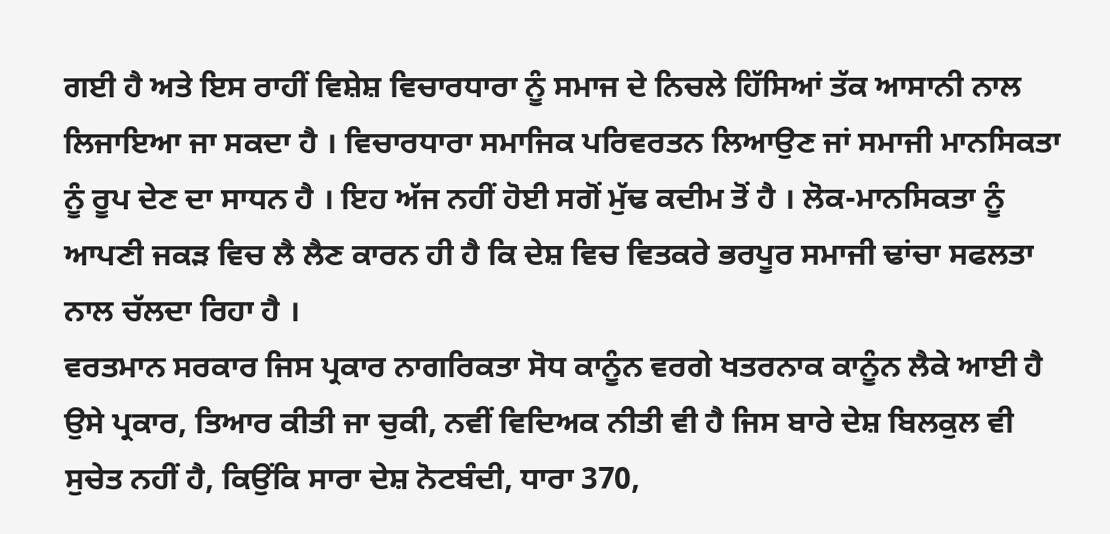ਗਈ ਹੈ ਅਤੇ ਇਸ ਰਾਹੀਂ ਵਿਸ਼ੇਸ਼ ਵਿਚਾਰਧਾਰਾ ਨੂੰ ਸਮਾਜ ਦੇ ਨਿਚਲੇ ਹਿੱਸਿਆਂ ਤੱਕ ਆਸਾਨੀ ਨਾਲ ਲਿਜਾਇਆ ਜਾ ਸਕਦਾ ਹੈ । ਵਿਚਾਰਧਾਰਾ ਸਮਾਜਿਕ ਪਰਿਵਰਤਨ ਲਿਆਉਣ ਜਾਂ ਸਮਾਜੀ ਮਾਨਸਿਕਤਾ ਨੂੰ ਰੂਪ ਦੇਣ ਦਾ ਸਾਧਨ ਹੈ । ਇਹ ਅੱਜ ਨਹੀਂ ਹੋਈ ਸਗੋਂ ਮੁੱਢ ਕਦੀਮ ਤੋਂ ਹੈ । ਲੋਕ-ਮਾਨਸਿਕਤਾ ਨੂੰ ਆਪਣੀ ਜਕੜ ਵਿਚ ਲੈ ਲੈਣ ਕਾਰਨ ਹੀ ਹੈ ਕਿ ਦੇਸ਼ ਵਿਚ ਵਿਤਕਰੇ ਭਰਪੂਰ ਸਮਾਜੀ ਢਾਂਚਾ ਸਫਲਤਾ ਨਾਲ ਚੱਲਦਾ ਰਿਹਾ ਹੈ ।
ਵਰਤਮਾਨ ਸਰਕਾਰ ਜਿਸ ਪ੍ਰਕਾਰ ਨਾਗਰਿਕਤਾ ਸੋਧ ਕਾਨੂੰਨ ਵਰਗੇ ਖਤਰਨਾਕ ਕਾਨੂੰਨ ਲੈਕੇ ਆਈ ਹੈ ਉਸੇ ਪ੍ਰਕਾਰ, ਤਿਆਰ ਕੀਤੀ ਜਾ ਚੁਕੀ, ਨਵੀਂ ਵਿਦਿਅਕ ਨੀਤੀ ਵੀ ਹੈ ਜਿਸ ਬਾਰੇ ਦੇਸ਼ ਬਿਲਕੁਲ ਵੀ ਸੁਚੇਤ ਨਹੀਂ ਹੈ, ਕਿਉਂਕਿ ਸਾਰਾ ਦੇਸ਼ ਨੋਟਬੰਦੀ, ਧਾਰਾ 370,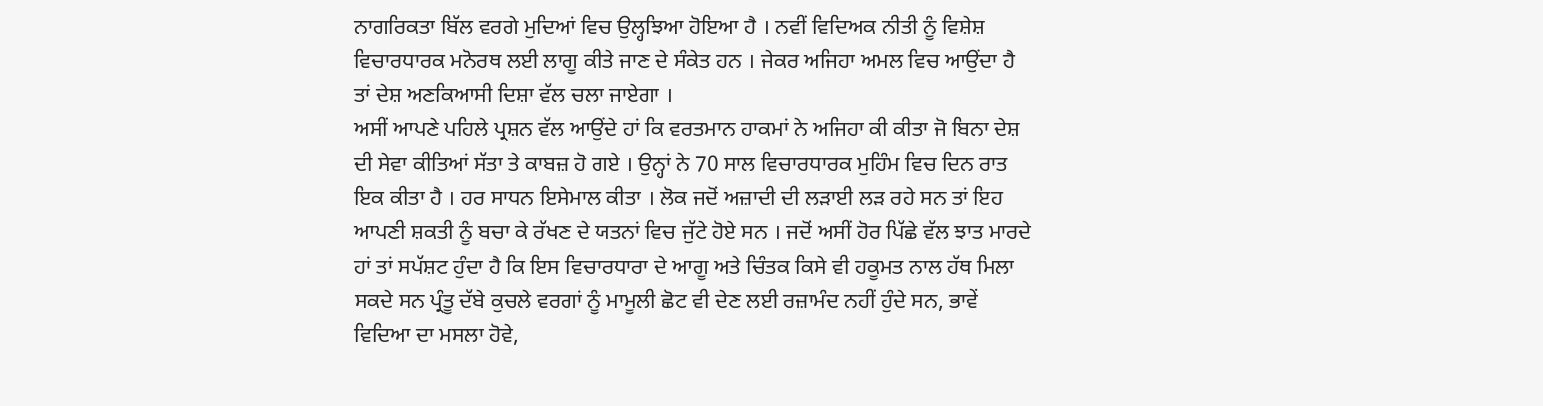ਨਾਗਰਿਕਤਾ ਬਿੱਲ ਵਰਗੇ ਮੁਦਿਆਂ ਵਿਚ ਉਲ੍ਹਝਿਆ ਹੋਇਆ ਹੈ । ਨਵੀਂ ਵਿਦਿਅਕ ਨੀਤੀ ਨੂੰ ਵਿਸ਼ੇਸ਼ ਵਿਚਾਰਧਾਰਕ ਮਨੋਰਥ ਲਈ ਲਾਗੂ ਕੀਤੇ ਜਾਣ ਦੇ ਸੰਕੇਤ ਹਨ । ਜੇਕਰ ਅਜਿਹਾ ਅਮਲ ਵਿਚ ਆਉਂਦਾ ਹੈ ਤਾਂ ਦੇਸ਼ ਅਣਕਿਆਸੀ ਦਿਸ਼ਾ ਵੱਲ ਚਲਾ ਜਾਏਗਾ ।
ਅਸੀਂ ਆਪਣੇ ਪਹਿਲੇ ਪ੍ਰਸ਼ਨ ਵੱਲ ਆਉਂਦੇ ਹਾਂ ਕਿ ਵਰਤਮਾਨ ਹਾਕਮਾਂ ਨੇ ਅਜਿਹਾ ਕੀ ਕੀਤਾ ਜੋ ਬਿਨਾ ਦੇਸ਼ ਦੀ ਸੇਵਾ ਕੀਤਿਆਂ ਸੱਤਾ ਤੇ ਕਾਬਜ਼ ਹੋ ਗਏ । ਉਨ੍ਹਾਂ ਨੇ 70 ਸਾਲ ਵਿਚਾਰਧਾਰਕ ਮੁਹਿੰਮ ਵਿਚ ਦਿਨ ਰਾਤ ਇਕ ਕੀਤਾ ਹੈ । ਹਰ ਸਾਧਨ ਇਸੇਮਾਲ ਕੀਤਾ । ਲੋਕ ਜਦੋਂ ਅਜ਼ਾਦੀ ਦੀ ਲੜਾਈ ਲੜ ਰਹੇ ਸਨ ਤਾਂ ਇਹ ਆਪਣੀ ਸ਼ਕਤੀ ਨੂੰ ਬਚਾ ਕੇ ਰੱਖਣ ਦੇ ਯਤਨਾਂ ਵਿਚ ਜੁੱਟੇ ਹੋਏ ਸਨ । ਜਦੋਂ ਅਸੀਂ ਹੋਰ ਪਿੱਛੇ ਵੱਲ ਝਾਤ ਮਾਰਦੇ ਹਾਂ ਤਾਂ ਸਪੱਸ਼ਟ ਹੁੰਦਾ ਹੈ ਕਿ ਇਸ ਵਿਚਾਰਧਾਰਾ ਦੇ ਆਗੂ ਅਤੇ ਚਿੰਤਕ ਕਿਸੇ ਵੀ ਹਕੂਮਤ ਨਾਲ ਹੱਥ ਮਿਲਾ ਸਕਦੇ ਸਨ ਪ੍ਰੰਤੂ ਦੱਬੇ ਕੁਚਲੇ ਵਰਗਾਂ ਨੂੰ ਮਾਮੂਲੀ ਛੋਟ ਵੀ ਦੇਣ ਲਈ ਰਜ਼ਾਮੰਦ ਨਹੀਂ ਹੁੰਦੇ ਸਨ, ਭਾਵੇਂ ਵਿਦਿਆ ਦਾ ਮਸਲਾ ਹੋਵੇ,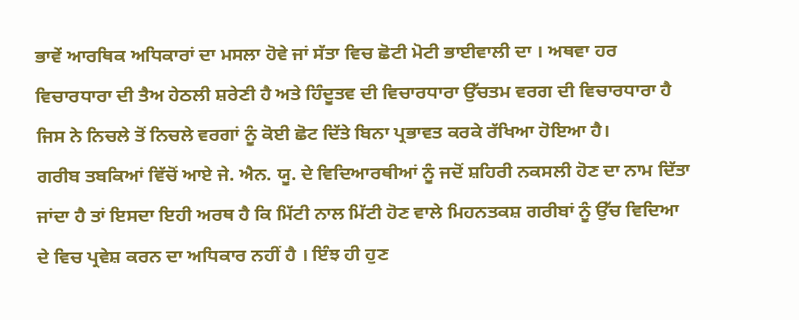ਭਾਵੇਂ ਆਰਥਿਕ ਅਧਿਕਾਰਾਂ ਦਾ ਮਸਲਾ ਹੋਵੇ ਜਾਂ ਸੱਤਾ ਵਿਚ ਛੋਟੀ ਮੋਟੀ ਭਾਈਵਾਲੀ ਦਾ । ਅਥਵਾ ਹਰ ਵਿਚਾਰਧਾਰਾ ਦੀ ਤੈਅ ਹੇਠਲੀ ਸ਼ਰੇਣੀ ਹੈ ਅਤੇ ਹਿੰਦੂਤਵ ਦੀ ਵਿਚਾਰਧਾਰਾ ਉੱਚਤਮ ਵਰਗ ਦੀ ਵਿਚਾਰਧਾਰਾ ਹੈ ਜਿਸ ਨੇ ਨਿਚਲੇ ਤੋਂ ਨਿਚਲੇ ਵਰਗਾਂ ਨੂੰ ਕੋਈ ਛੋਟ ਦਿੱਤੇ ਬਿਨਾ ਪ੍ਰਭਾਵਤ ਕਰਕੇ ਰੱਖਿਆ ਹੋਇਆ ਹੈ।
ਗਰੀਬ ਤਬਕਿਆਂ ਵਿੱਚੋਂ ਆਏ ਜੇ. ਐਨ. ਯੂ. ਦੇ ਵਿਦਿਆਰਥੀਆਂ ਨੂੰ ਜਦੋਂ ਸ਼ਹਿਰੀ ਨਕਸਲੀ ਹੋਣ ਦਾ ਨਾਮ ਦਿੱਤਾ ਜਾਂਦਾ ਹੈ ਤਾਂ ਇਸਦਾ ਇਹੀ ਅਰਥ ਹੈ ਕਿ ਮਿੱਟੀ ਨਾਲ ਮਿੱਟੀ ਹੋਣ ਵਾਲੇ ਮਿਹਨਤਕਸ਼ ਗਰੀਬਾਂ ਨੂੰ ਉੱਚ ਵਿਦਿਆ ਦੇ ਵਿਚ ਪ੍ਰਵੇਸ਼ ਕਰਨ ਦਾ ਅਧਿਕਾਰ ਨਹੀਂ ਹੈ । ਇੰਝ ਹੀ ਹੁਣ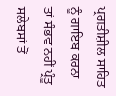ਪ੍ਰਗਤੀਸ਼ੀਲ ਸਾਹਿਤ ਨੂੰ ਗਾਇਬ ਕਰਨਾ ਤਾਂ ਸੰਭਵ ਨਹੀਂ ਪ੍ਰੰਤੂ ਸਲੇਬਸਾਂ ਤੋਂ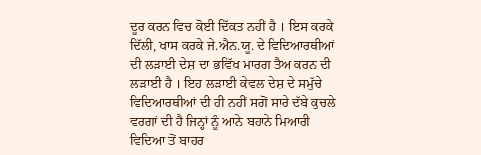ਦੂਰ ਕਰਨ ਵਿਚ ਕੋਈ ਦਿੱਕਤ ਨਹੀਂ ਹੈ । ਇਸ ਕਰਕੇ ਦਿੱਲੀ, ਖਾਸ ਕਰਕੇ ਜੇ.ਐਨ.ਯੂ. ਦੇ ਵਿਦਿਆਰਥੀਆਂ ਦੀ ਲੜਾਈ ਦੇਸ਼ ਦਾ ਭਵਿੱਖ ਮਾਰਗ ਤੈਅ ਕਰਨ ਦੀ ਲੜਾਈ ਹੈ । ਇਹ ਲੜਾਈ ਕੇਵਲ ਦੇਸ਼ ਦੇ ਸਮੁੱਚੇ ਵਿਦਿਆਰਥੀਆਂ ਦੀ ਹੀ ਨਹੀਂ ਸਗੋਂ ਸਾਰੇ ਦੱਬੇ ਕੁਚਲੇ ਵਰਗਾਂ ਦੀ ਹੈ ਜਿਨ੍ਹਾਂ ਨੂੰ ਆਨੇ ਬਹਾਨੇ ਮਿਆਰੀ ਵਿਦਿਆ ਤੋਂ ਬਾਹਰ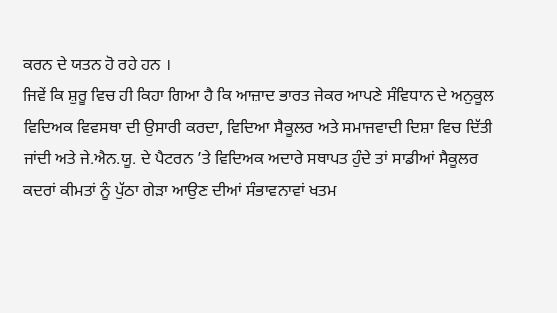ਕਰਨ ਦੇ ਯਤਨ ਹੋ ਰਹੇ ਹਨ ।
ਜਿਵੇਂ ਕਿ ਸ਼ੁਰੂ ਵਿਚ ਹੀ ਕਿਹਾ ਗਿਆ ਹੈ ਕਿ ਆਜ਼ਾਦ ਭਾਰਤ ਜੇਕਰ ਆਪਣੇ ਸੰਵਿਧਾਨ ਦੇ ਅਨੁਕੂਲ ਵਿਦਿਅਕ ਵਿਵਸਥਾ ਦੀ ਉਸਾਰੀ ਕਰਦਾ, ਵਿਦਿਆ ਸੈਕੂਲਰ ਅਤੇ ਸਮਾਜਵਾਦੀ ਦਿਸ਼ਾ ਵਿਚ ਦਿੱਤੀ ਜਾਂਦੀ ਅਤੇ ਜੇ.ਐਨ.ਯੂ. ਦੇ ਪੈਟਰਨ ’ਤੇ ਵਿਦਿਅਕ ਅਦਾਰੇ ਸਥਾਪਤ ਹੁੰਦੇ ਤਾਂ ਸਾਡੀਆਂ ਸੈਕੂਲਰ ਕਦਰਾਂ ਕੀਮਤਾਂ ਨੂੰ ਪੁੱਠਾ ਗੇੜਾ ਆਉਣ ਦੀਆਂ ਸੰਭਾਵਨਾਵਾਂ ਖਤਮ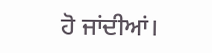ਹੋ ਜਾਂਦੀਆਂ।